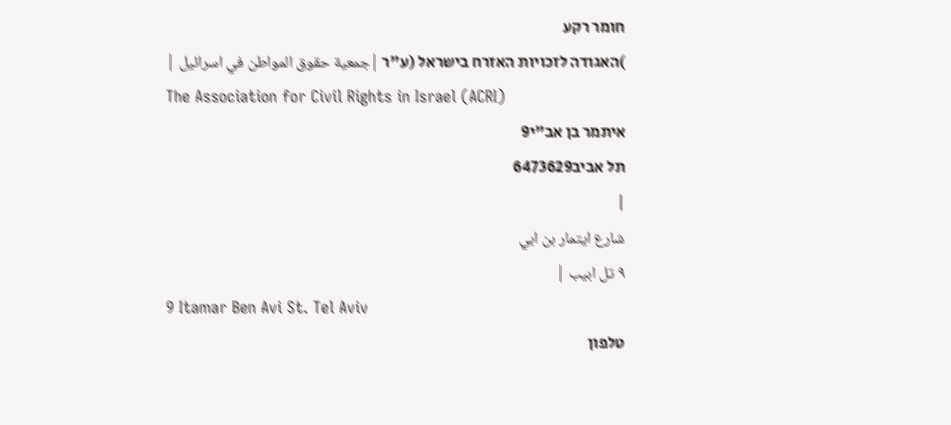חומר רקע
)האגודה לזכויות האזרח בישראל (ע"ר |جمعية حقوق المواطن في اسرائيل |
The Association for Civil Rights in Israel (ACRI)
איתמר בן אב"י9
תל אביב6473629
|
شارع ايتمار بن ابي
٩ تل ابيب |
9 Itamar Ben Avi St. Tel Aviv
טלפון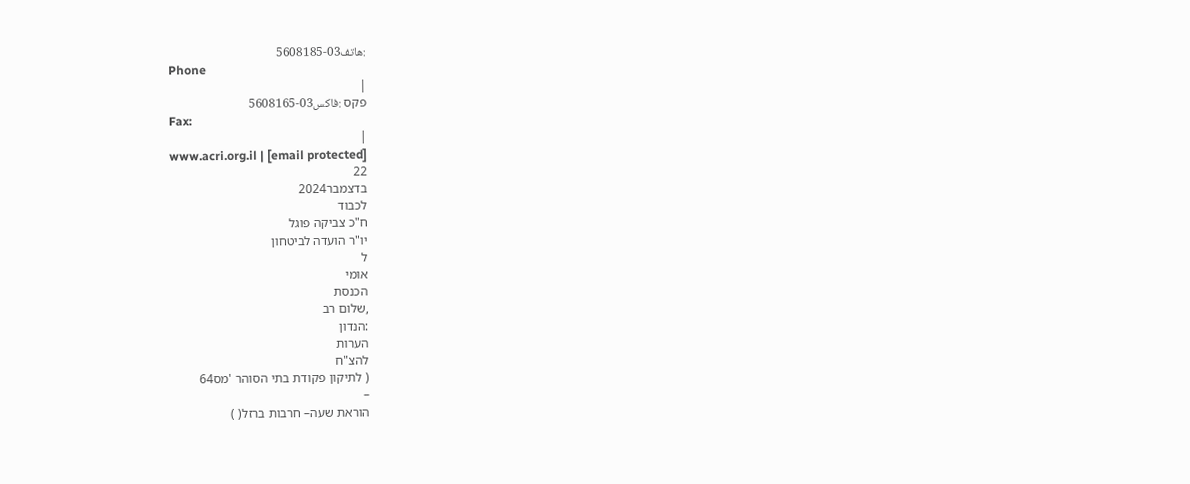:هاتف03-5608185
Phone
|
פקס :فاكس03-5608165
Fax:
|
www.acri.org.il | [email protected]
22
בדצמבר2024
לכבוד
ח"כ צביקה פוגל
יו"ר הועדה לביטחון
ל
אומי
הכנסת
,שלום רב
:הנדון
הערות
להצ"ח
( לתיקון פקודת בתי הסוהר 'מס64
–
הוראת שעה– חרבות ברזל( )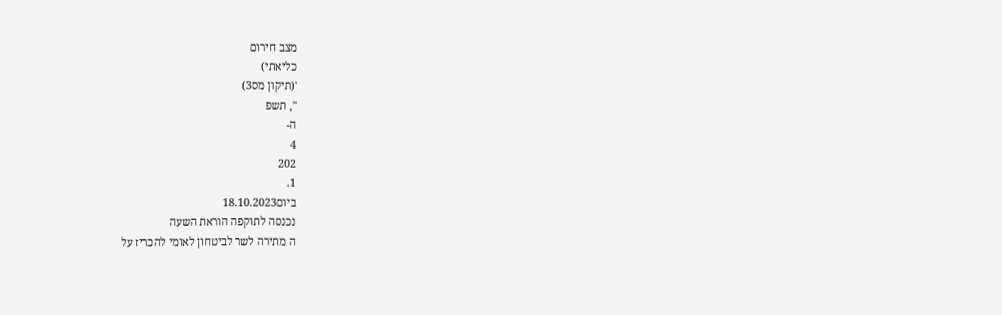מצב חירום
כליאתי)
'(תיקון מס3)
", תשפ
ה-
4
202
1.
ביום18.10.2023
נכנסה לתוקפה הוראת השעה
ה מתירה לשר לביטחון לאומי להכריז על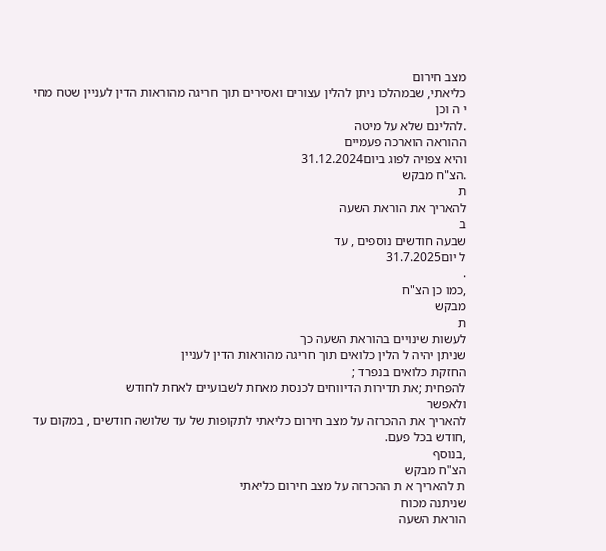מצב חירום
כליאתי, שבמהלכו ניתן להלין עצורים ואסירים תוך חריגה מהוראות הדין לעניין שטח מחי
י ה וכן
.להלינם שלא על מיטה
ההוראה הוארכה פעמיים
והיא צפויה לפוג ביום31.12.2024
.הצ"ח מבקש
ת
להאריך את הוראת השעה
ב
שבעה חודשים נוספים , עד
ל יום31.7.2025
.
,כמו כן הצ"ח
מבקש
ת
לעשות שינויים בהוראת השעה כך
שניתן יהיה ל הלין כלואים תוך חריגה מהוראות הדין לעניין
החזקת כלואים בנפרד ;
להפחית ;את תדירות הדיווחים לכנסת מאחת לשבועיים לאחת לחודש
ולאפשר
להאריך את ההכרזה על מצב חירום כליאתי לתקופות של עד שלושה חודשים , במקום עד
,חודש בכל פעם.
,בנוסף
הצ"ח מבקש
ת להאריך א ת ההכרזה על מצב חירום כליאתי
שניתנה מכוח
הוראת השעה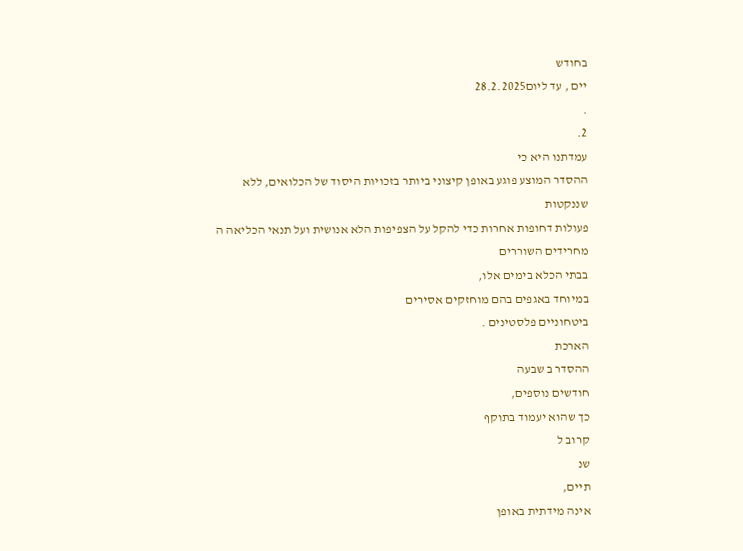בחודש
יים , עד ליום28.2.2025
.
2.
עמדתנו היא כי
ההסדר המוצע פוגע באופן קיצוני ביותר בזכויות היסוד של הכלואים, ללא
שננקטות
פעולות דחופות אחרות כדי להקל על הצפיפות הלא אנושית ועל תנאי הכליאה ה מחרידים השוררים
בבתי הכלא בימים אלו,
במיוחד באגפים בהם מוחזקים אסירים
ביטחוניים פלסטינים .
הארכת
ההסדר ב שבעה
חודשים נוספים,
כך שהוא יעמוד בתוקף
קרוב ל
שנ
תיים,
אינה מידתית באופן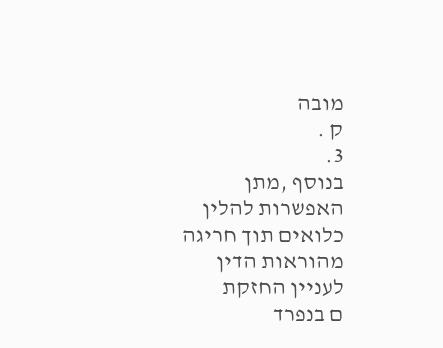מובה
ק .
3.
בנוסף ,מתן האפשרות להלין כלואים תוך חריגה מהוראות הדין לעניין החזקת
ם בנפרד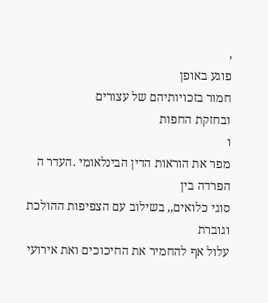,
פוגע באופן
חמור בזכויותיהם של עצורים
ובחזקת החפות
ו
מפר את הוראות הדין הבינלאומי .העדר ה הפרדה בין
סוגי כלואים,, בשילוב עם הצפיפות ההולכת וגוברת
עלול אף להחמיר את החיכוכים ואת אירועי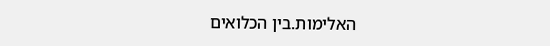האלימות.בין הכלואים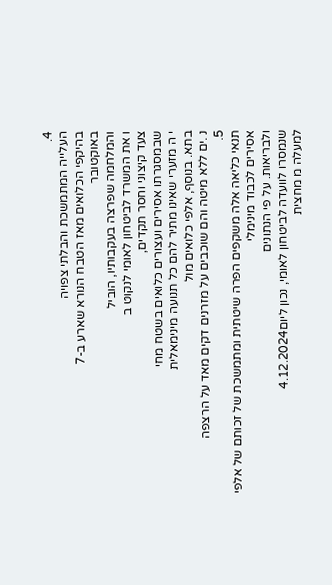4.
העלייה המתמשכת והבלתי צפויה
בהיקפי הכלואים מאז הטבח הנורא שארע ב-7
באוקטובר
והמלחמה שפרצה בעקבותיו, הוביל
ו את המשרד לביטחון לאומי לנקוט ב
צעד קיצוני וחסר תקדים,
שבמסגרתו אסירים ועצורים כלואים בשטח מחי
י ה מזערי שאינו מתיר להם כל תנועה מינימאלית
בתא. בנוסף, אלפי כלואים מול
נ .ים ללא מיטה והם שוכבים על מזרנים דקים מאד על הרצפה
5.
תנאי כליאה אלה משקפים הפרה שיטתית ומתמשכת של זכותם של אלפי אסירים לכבוד מינימלי
ולבריאות. על פי הנתונים
שנמסרו לוועדה לביטחון לאומי, נכון ליום4.12.2024
למעלה מ מחצית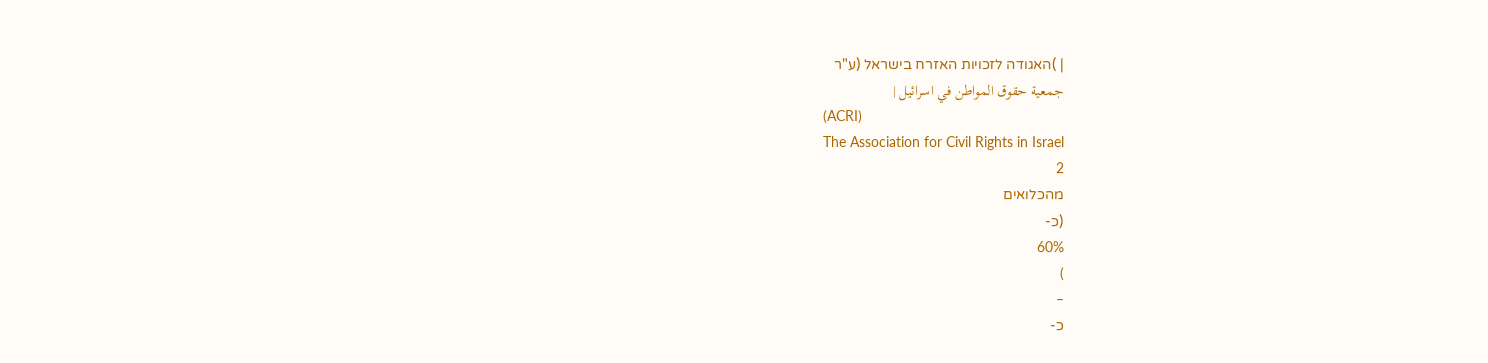| )האגודה לזכויות האזרח בישראל (ע"ר
جمعية حقوق المواطن في اسرائيل |
(ACRI)
The Association for Civil Rights in Israel
2
מהכלואים
(כ-
60%
)
–
כ-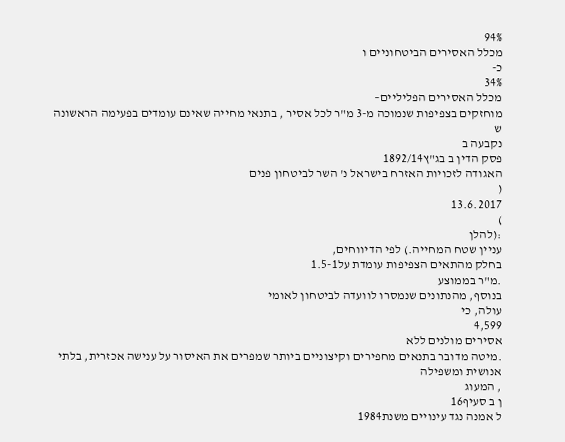94%
מכלל האסירים הביטחוניים ו
כ-
34%
מכלל האסירים הפליליים–
מוחזקים בצפיפות שנמוכה מ-3 מ"ר לכל אסיר , בתנאי מחייה שאינם עומדים בפעימה הראשונה
ש
נקבעה ב
פסק הדין ב בג"ץ1892/14
האגודה לזכויות האזרח בישראל נ' השר לביטחון פנים
(
13.6.2017
)
:(להלן
עניין שטח המחייה.) לפי הדיווחים,
בחלק מהתאים הצפיפות עומדת על1.5-1
.מ"ר בממוצע
בנוסף, מהנתונים שנמסרו לוועדה לביטחון לאומי
עולה, כי
4,599
אסירים מולנים ללא
.מיטה מדובר בתנאים מחפירים וקיצוניים ביותר שמפרים את האיסור על ענישה אכזרית, בלתי
אנושית ומשפילה
, המעוג
ן ב סעיף16
ל אמנה נגד עינויים משנת1984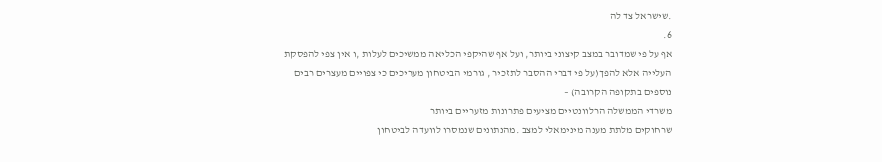.שישראל צד לה
6.
אף על פי שמדובר במצב קיצוני ביותר, ועל אף שהיקפי הכליאה ממשיכים לעלות ,ו אין צפי להפסקת
העלייה אלא להפך(על פי דברי ההסבר לתזכיר , גורמי הביטחון מעריכים כי צפויים מעצרים רבים
נוספים בתקופה הקרובה) –
משרדי הממשלה הרלוונטיים מציעים פתרונות מזעריים ביותר
שרחוקים מלתת מענה מינימאלי למצב .מהנתונים שנמסרו לוועדה לביטחון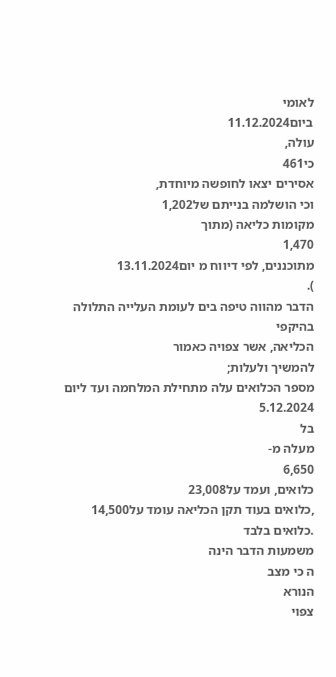לאומי
ביום11.12.2024
עולה,
כי461
אסירים יצאו לחופשה מיוחדת,
וכי הושלמה בנייתם של1,202
מקומות כליאה (מתוך
1,470
מתוכננים, לפי דיווח מ יום13.11.2024
).
הדבר מהווה טיפה בים לעומת העלייה התלולה בהיקפי
הכליאה, אשר צפויה כאמור
להמשיך ולעלות;
מספר הכלואים עלה מתחילת המלחמה ועד ליום
5.12.2024
בל
מעלה מ-
6,650
כלואים, ועמד על23,008
,כלואים בעוד תקן הכליאה עומד על14,500
.כלואים בלבד
משמעות הדבר הינה
ה כי מצב
הנורא
צפוי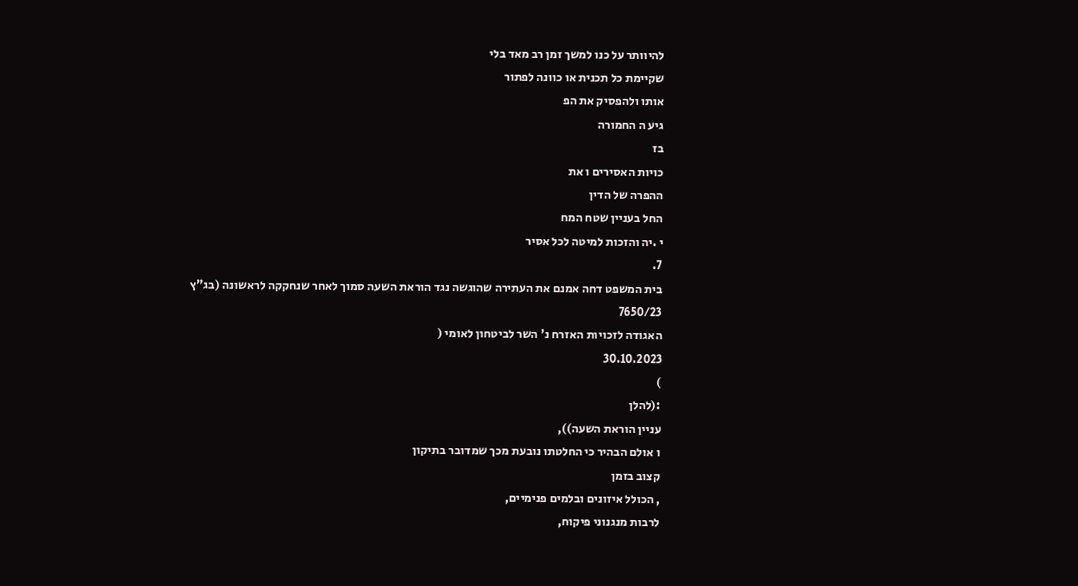להיוותר על כנו למשך זמן רב מאד בלי
שקיימת כל תכנית או כוונה לפתור
אותו ולהפסיק את הפ
גיע ה החמורה
בז
כויות האסירים ו את
ההפרה של הדין
החל בעניין שטח המח
י .יה והזכות למיטה לכל אסיר
7.
בית המשפט דחה אמנם את העתירה שהוגשה נגד הוראת השעה סמוך לאחר שנחקקה לראשונה (בג"ץ
7650/23
האגודה לזכויות האזרח נ' השר לביטחון לאומי (
30.10.2023
)
:(להלן
עניין הוראת השעה)),
ו אולם הבהיר כי החלטתו נובעת מכך שמדובר בתיקון
קצוב בזמן
, הכולל איזונים ובלמים פנימיים,
לרבות מנגנוני פיקוח,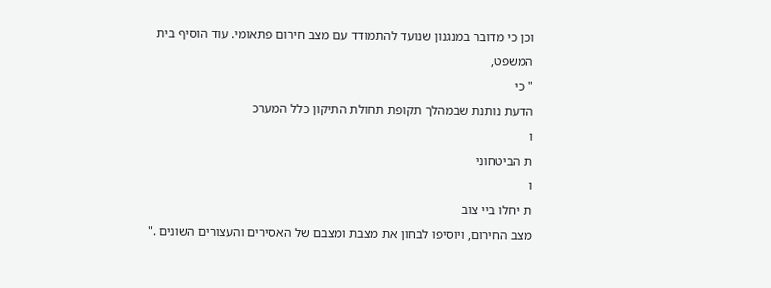וכן כי מדובר במנגנון שנועד להתמודד עם מצב חירום פתאומי. עוד הוסיף בית
המשפט,
" כי
הדעת נותנת שבמהלך תקופת תחולת התיקון כלל המערכ
ו
ת הביטחוני
ו
ת יחלו ביי צוב
מצב החירום, ויוסיפו לבחון את מצבת ומצבם של האסירים והעצורים השונים ."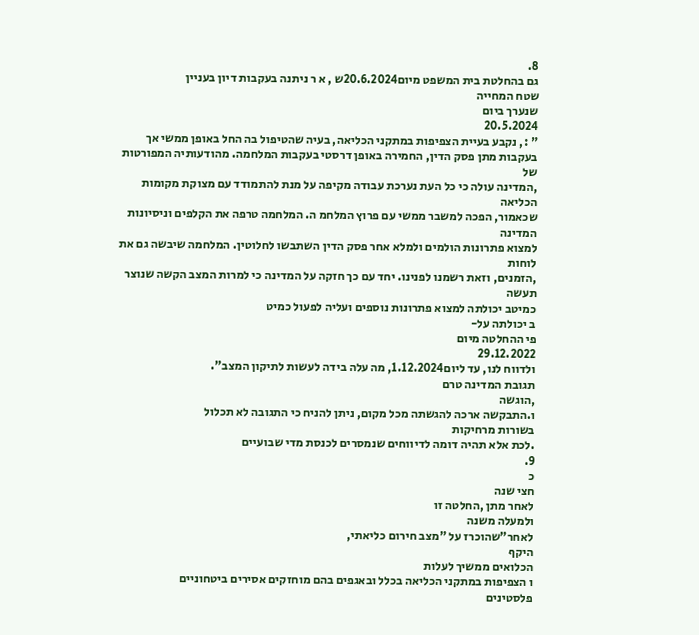8.
גם בהחלטת בית המשפט מיום20.6.2024ש , א ר ניתנה בעקבות דיון בעניין
שטח המחייה
שנערך ביום
20.5.2024
" :, נקבע בעיית הצפיפות במתקני הכליאה, בעיה שהטיפול בה החל באופן ממשי אך
בעקבות מתן פסק הדין, החמירה באופן דרסטי בעקבות המלחמה. מהודעותיה המפורטות של
,המדינה עולה כי כל העת נערכת עבודה מקיפה על מנת להתמודד עם מצוקת מקומות הכליאה
שכאמור, הפכה למשבר ממשי עם פרוץ המלחמ ה. המלחמה טרפה את הקלפים וניסיונות המדינה
למצוא פתרונות הולמים ולמלא אחר פסק הדין השתבשו לחלוטין. המלחמה שיבשה גם את לוחות
,הזמנים, וזאת רשמנו לפנינו. יחד עם כך חזקה על המדינה כי למרות המצב הקשה שנוצר תעשה
כמיטב יכולתה למצוא פתרונות נוספים ועליה לפעול כמיט
ב יכולתה על-
פי ההחלטה מיום
29.12.2022
ולדווח לנו, עד ליום1.12.2024, מה עלה בידה לעשות לתיקון המצב".
תגובת המדינה טרם
,הוגשה
ו.התבקשה ארכה להגשתה מכל מקום, ניתן להניח כי התגובה לא תכלול
בשורות מרחיקות
.לכת אלא תהיה דומה לדיווחים שנמסרים לכנסת מדי שבועיים
9.
כ
חצי שנה
לאחר מתן ,החלטה זו
ולמעלה משנה
לאחר"שהוכרז על "מצב חירום כליאתי,
היקף
הכלואים ממשיך לעלות
ו הצפיפות במתקני הכליאה בכלל ובאגפים בהם מוחזקים אסירים ביטחוניים
פלסטינים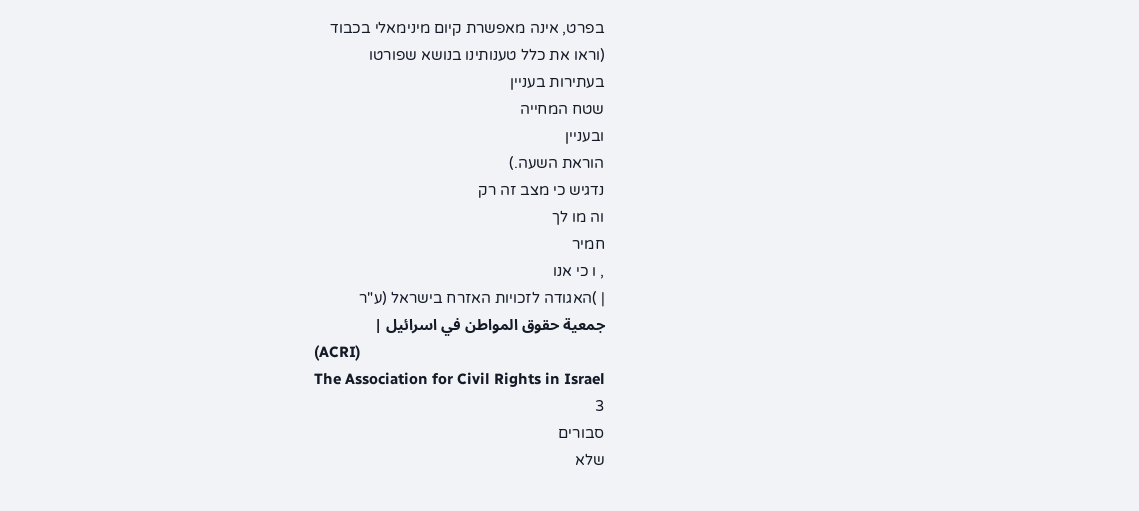בפרט, אינה מאפשרת קיום מינימאלי בכבוד
(וראו את כלל טענותינו בנושא שפורטו
בעתירות בעניין
שטח המחייה
ובעניין
הוראת השעה.)
נדגיש כי מצב זה רק
וה מו לך
חמיר
, ו כי אנו
| )האגודה לזכויות האזרח בישראל (ע"ר
جمعية حقوق المواطن في اسرائيل |
(ACRI)
The Association for Civil Rights in Israel
3
סבורים
שלא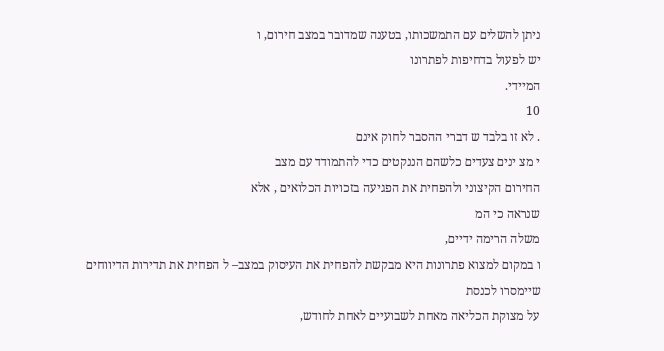ניתן להשלים עם התמשכותו, בטענה שמדובר במצב חירום, ו
יש לפעול בדחיפות לפתרונו
המיידי.
10
. לא זו בלבד ש דברי ההסבר לחוק אינם
י מצ ינים צעדים כלשהם הננקטים כדי להתמודד עם מצב
החירום הקיצוני ולהפחית את הפגיעה בזכויות הכלואים , אלא
שנראה כי המ
משלה הרימה ידיים,
ו במקום למצוא פתרונות היא מבקשת להפחית את העיסוק במצב– ל הפחית את תדירות הדיווחים
שיימסרו לכנסת
על מצוקת הכליאה מאחת לשבועיים לאחת לחודש,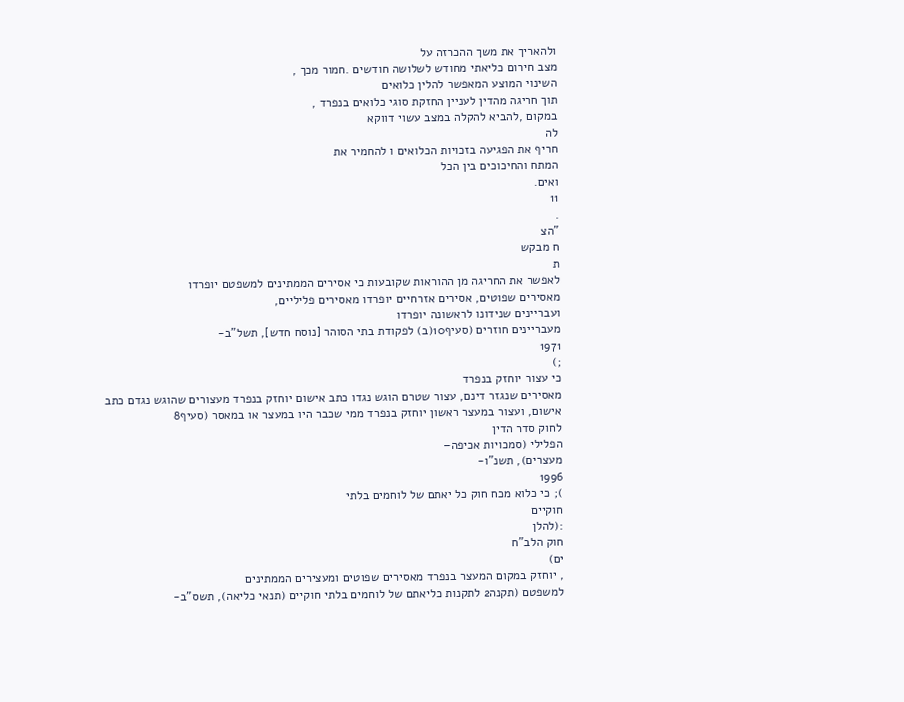ולהאריך את משך ההכרזה על
מצב חירום כליאתי מחודש לשלושה חודשים .חמור מכך ,
השינוי המוצע המאפשר להלין כלואים
תוך חריגה מהדין לעניין החזקת סוגי כלואים בנפרד ,
במקום ,להביא להקלה במצב עשוי דווקא
לה
חריף את הפגיעה בזכויות הכלואים ו להחמיר את
המתח והחיכוכים בין הכל
ואים.
11
.
"הצ
ח מבקש
ת
לאפשר את החריגה מן ההוראות שקובעות כי אסירים הממתינים למשפטם יופרדו
מאסירים שפוטים, אסירים אזרחיים יופרדו מאסירים פליליים,
ועבריינים שנידונו לראשונה יופרדו
מעבריינים חוזרים (סעיף10(ב) לפקודת בתי הסוהר [נוסח חדש], תשל"ב-
1971
;)
כי עצור יוחזק בנפרד
מאסירים שנגזר דינם, עצור שטרם הוגש נגדו כתב אישום יוחזק בנפרד מעצורים שהוגש נגדם כתב
אישום, ועצור במעצר ראשון יוחזק בנפרד ממי שכבר היו במעצר או במאסר (סעיף8
לחוק סדר הדין
הפלילי (סמכויות אכיפה–
מעצרים), תשנ"ו-
1996
); כי כלוא מכח חוק כל יאתם של לוחמים בלתי
חוקיים
:(להלן
חוק הלב"ח
ים)
, יוחזק במקום המעצר בנפרד מאסירים שפוטים ומעצירים הממתינים
למשפטם (תקנה2 לתקנות כליאתם של לוחמים בלתי חוקיים (תנאי כליאה), תשס"ב-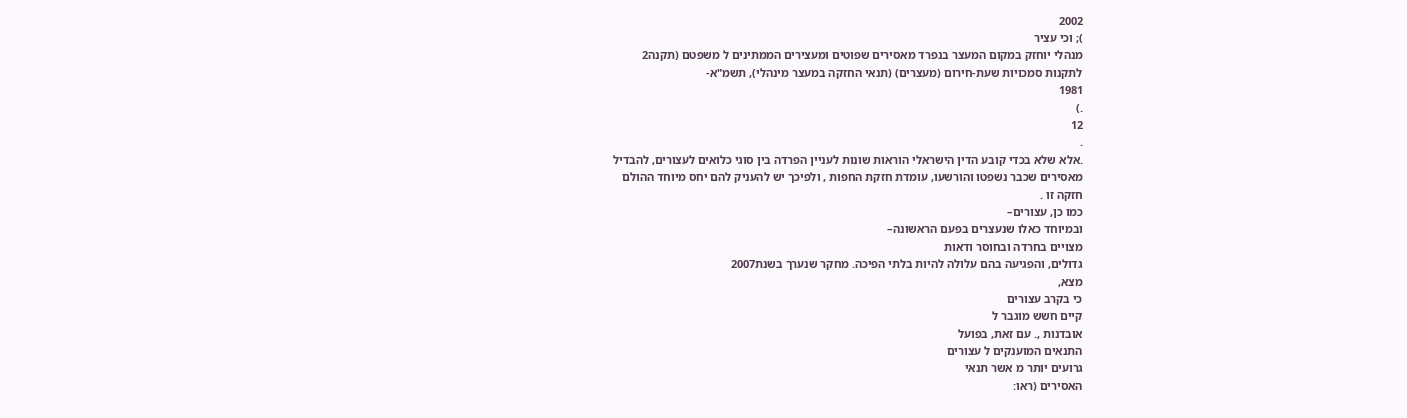2002
); וכי עציר
מנהלי יוחזק במקום המעצר בנפרד מאסירים שפוטים ומעצירים הממתינים ל משפטם (תקנה2
לתקנות סמכויות שעת-חירום (מעצרים) (תנאי החזקה במעצר מינהלי), תשמ"א-
1981
.)
12
.
.אלא שלא בכדי קובע הדין הישראלי הוראות שונות לעניין הפרדה בין סוגי כלואים לעצורים, להבדיל
מאסירים שכבר נשפטו והורשעו, עומדת חזקת החפות , ולפיכך יש להעניק להם יחס מיוחד ההולם
חזקה זו .
כמו כן, עצורים–
ובמיוחד כאלו שנעצרים בפעם הראשונה–
מצויים בחרדה ובחוסר ודאות
גדולים, והפגיעה בהם עלולה להיות בלתי הפיכה. מחקר שנערך בשנת2007
מצא,
כי בקרב עצורים
קיים חשש מוגבר ל
אובדנות ,. עם זאת, בפועל
התנאים המוענקים ל עצורים
גרועים יותר מ אשר תנאי
האסירים (ראו: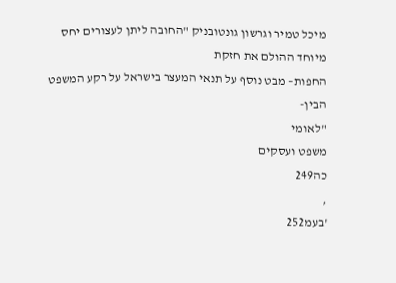מיכל טמיר וגרשון גונטובניק "החובה ליתן לעצורים יחס מיוחד ההולם את חזקת
החפות– מבט נוסף על תנאי המעצר בישראל על רקע המשפט הבין-
"לאומי
משפט ועסקים
כה249
,
'בעמ252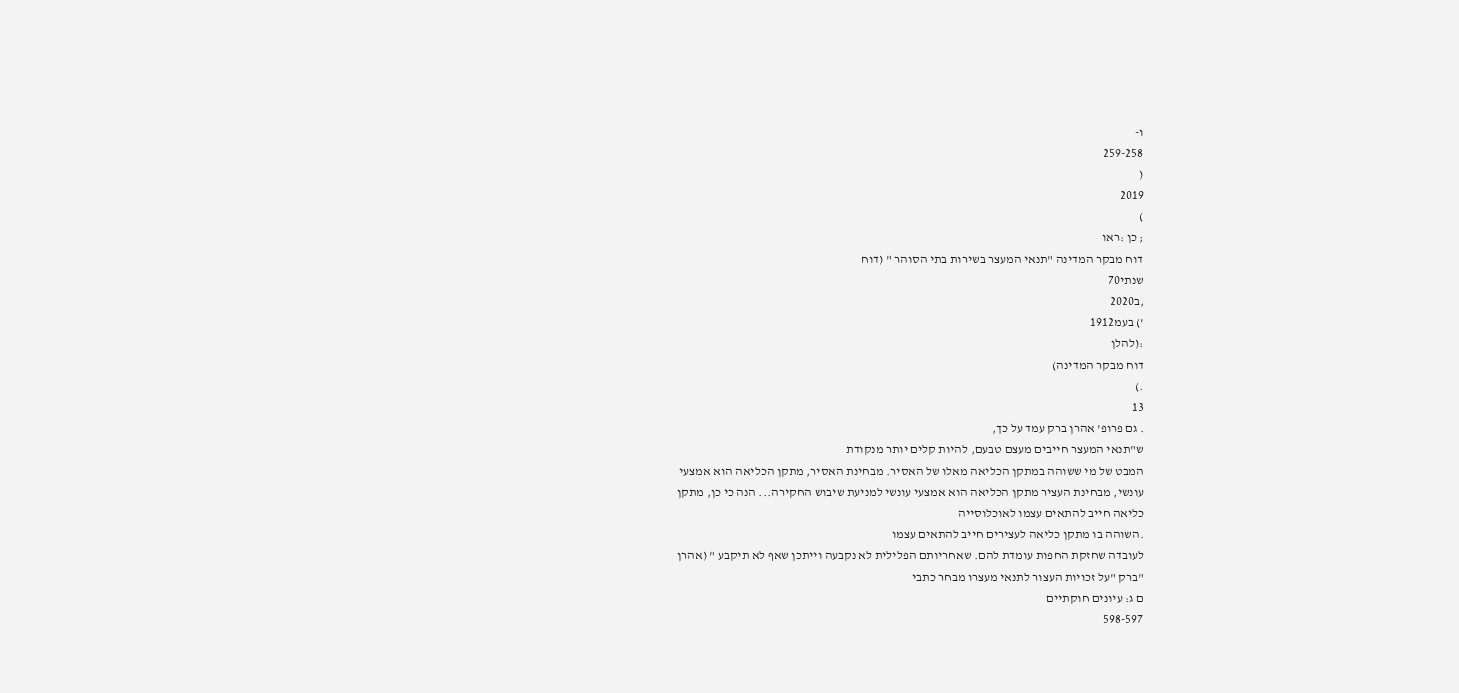ו-
259-258
(
2019
)
; כן :ראו
דוח מבקר המדינה "תנאי המעצר בשירות בתי הסוהר " (דוח
שנתי70
,ב2020
') בעמ1912
:(להלן
דוח מבקר המדינה)
.)
13
. גם פרופ' אהרן ברק עמד על כך,
ש"תנאי המעצר חייבים מעצם טבעם, להיות קלים יותר מנקודת
המבט של מי ששוהה במתקן הכליאה מאלו של האסיר. מבחינת האסיר, מתקן הכליאה הוא אמצעי
עונשי, מבחינת העציר מתקן הכליאה הוא אמצעי עונשי למניעת שיבוש החקירה... הנה כי כן, מתקן
כליאה חייב להתאים עצמו לאוכלוסייה
.השוהה בו מתקן כליאה לעצירים חייב להתאים עצמו
לעובדה שחזקת החפות עומדת להם. שאחריותם הפלילית לא נקבעה וייתכן שאף לא תיקבע " (אהרן
"ברק "על זכויות העצור לתנאי מעצרו מבחר כתבי
ם ג: עיונים חוקתיים
598-597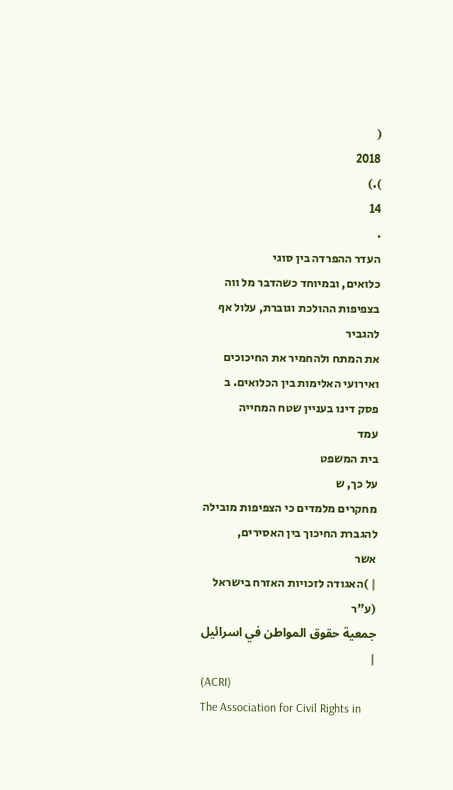(
2018
).)
14
.
העדר ההפרדה בין סוגי
כלואים, ובמיוחד כשהדבר מל ווה בצפיפות ההולכת וגוברת, עלול אף להגביר
את המתח ולהחמיר את החיכוכים ואירועי האלימות בין הכלואים. ב
פסק דינו בעניין שטח המחייה
עמד
בית המשפט
על כך, ש
מחקרים מלמדים כי הצפיפות מובילה להגברת החיכוך בין האסירים,
אשר
| )האגודה לזכויות האזרח בישראל (ע"ר
جمعية حقوق المواطن في اسرائيل |
(ACRI)
The Association for Civil Rights in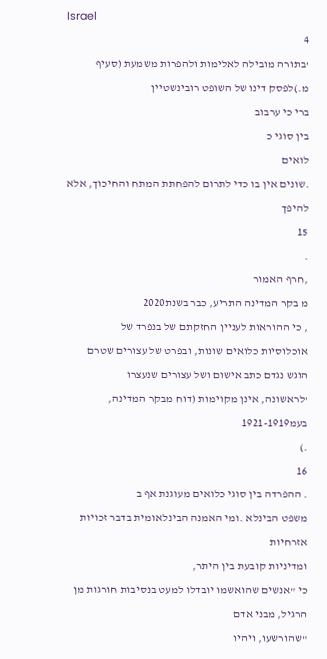Israel
4
'בתורה מובילה לאלימות ולהפרות משמעת (סעיף מ.)לפסק דינו של השופט רובינשטיין
ברי כי ערבוב
בין סוגי כ
לואים
.שונים אין בו כדי לתרום להפחתת המתח והחיכוך, אלא להיפך
15
.
,חרף האמור
מ בקר המדינה התריע, כבר בשנת2020
, כי ההוראות לעניין החזקתם של בנפרד של
אוכלוסיות כלואים שונות, ובפרט של עצורים שטרם הוגש נגדם כתב אישום ושל עצורים שנעצרו
'לראשונה, אינן מקוימות (דוח מבקר המדינה, בעמ1921-1919
.)
16
. ההפרדה בין סוגי כלואים מעוגנת אף ב
משפט הבינלא .ומי האמנה הבינלאומית בדבר זכויות אזרחיות
ומדיניות קובעת בין היתר,
כי "אנשים שהואשמו יובדלו למעט בנסיבות חורגות מן הרגיל, מבני אדם
"שהורשעו, ויהיו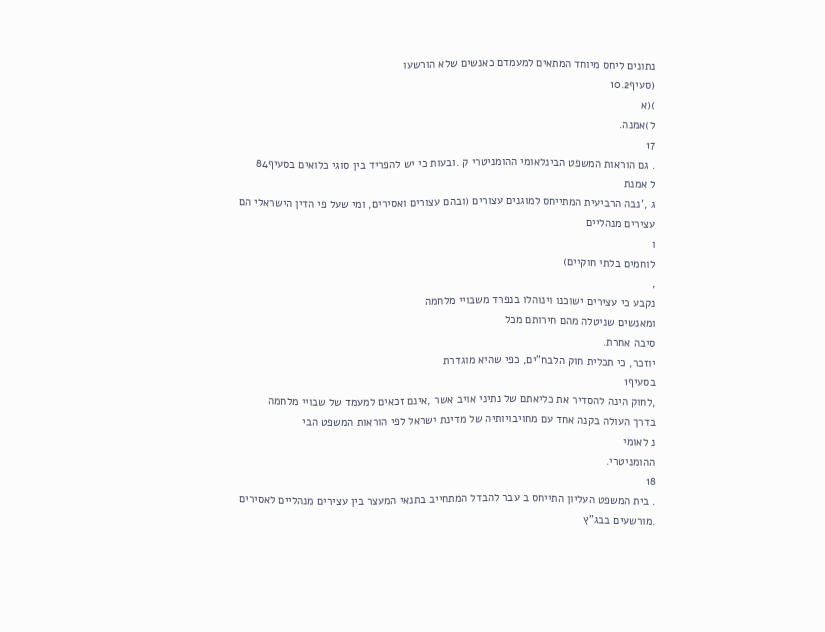נתונים ליחס מיוחד המתאים למעמדם כאנשים שלא הורשעו
(סעיף10.2
)(א
ל)אמנה.
17
. גם הוראות המשפט הבינלאומי ההומניטרי ק .ובעות כי יש להפריד בין סוגי כלואים בסעיף84
ל אמנת
ג ,'נבה הרביעית המתייחס למוגנים עצורים (ובהם עצורים ואסירים, ומי שעל פי הדין הישראלי הם
עצירים מנהליים
ו
לוחמים בלתי חוקיים)
,
נקבע כי עצירים ישוכנו וינוהלו בנפרד משבויי מלחמה
ומאנשים שניטלה מהם חירותם מכל
סיבה אחרת.
יוזכר, כי תכלית חוק הלבח"ים, כפי שהיא מוגדרת
בסעיף1
,לחוק הינה להסדיר את כליאתם של נתיני אויב אשר ,אינם זכאים למעמד של שבויי מלחמה
בדרך העולה בקנה אחד עם מחויבויותיה של מדינת ישראל לפי הוראות המשפט הבי
נ לאומי
ההומניטרי.
18
. בית המשפט העליון התייחס ב עבר להבדל המתחייב בתנאי המעצר בין עצירים מנהליים לאסירים
.מורשעים בבג"ץ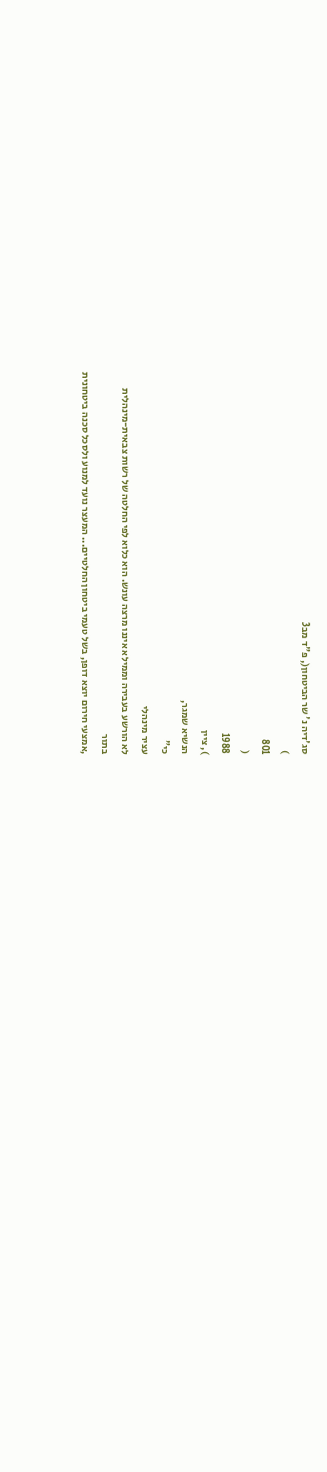סג'דיה נ' שר הביטחון(, פ"ד מב3
)
801
(
1988
), ציין
הנשיא שמגר,
כי"
עציר מינהלי
לא הורשע בעבירה וממילא איננו מרצה עונש. הוא כלוא לפי החלטה של רשות צבאית-מינהלית
בתור
,אמצעי חירום יוצא דופן, בשל טעמי ביטחון החלטיים... המעצר נועד למנוע ולסכל סכנה ביטחונית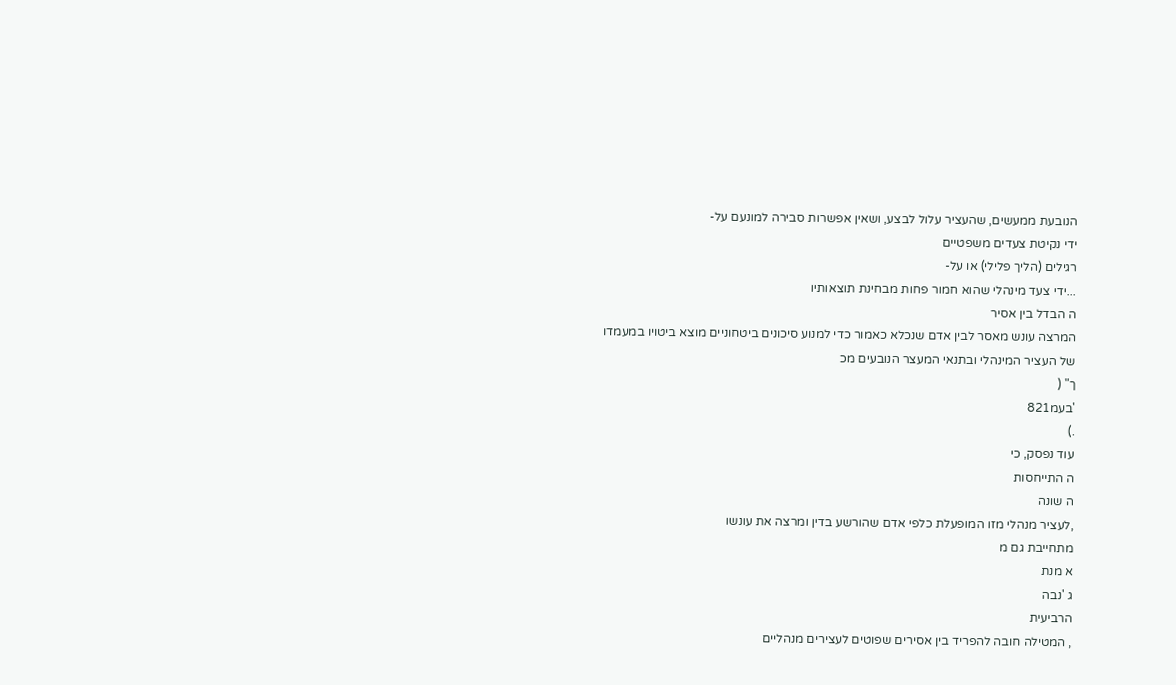הנובעת ממעשים, שהעציר עלול לבצע, ושאין אפשרות סבירה למונעם על-
ידי נקיטת צעדים משפטיים
רגילים (הליך פלילי) או על-
...ידי צעד מינהלי שהוא חמור פחות מבחינת תוצאותיו
ה הבדל בין אסיר
המרצה עונש מאסר לבין אדם שנכלא כאמור כדי למנוע סיכונים ביטחוניים מוצא ביטויו במעמדו
של העציר המינהלי ובתנאי המעצר הנובעים מכ
ך" (
'בעמ821
.)
עוד נפסק, כי
ה התייחסות
ה שונה
,לעציר מנהלי מזו המופעלת כלפי אדם שהורשע בדין ומרצה את עונשו
מתחייבת גם מ
א מנת
ג 'נבה
הרביעית
, המטילה חובה להפריד בין אסירים שפוטים לעצירים מנהליים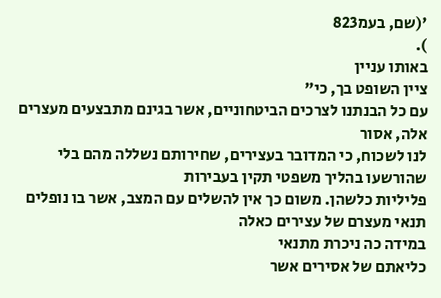'(שם, בעמ823
).
באותו עניין
ציין השופט בך, כי"
עם כל הבנתנו לצרכים הביטחוניים, אשר בגינם מתבצעים מעצרים אלה, אסור
לנו לשכוח, כי המדובר בעצירים, שחירותם נשללה מהם בלי שהורשעו בהליך משפטי תקין בעבירות
פליליות כלשהן. משום כך אין להשלים עם המצב, אשר בו נופלים תנאי מעצרם של עצירים כאלה
במידה כה ניכרת מתנאי
כליאתם של אסירים אשר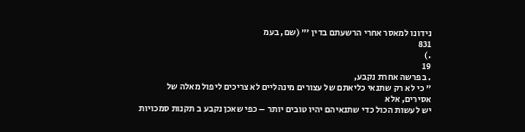נידונו למאסר אחרי הרשעתם בדין '" (שם, בעמ
831
.)
19
. בפרשה אחרת נקבע,
" כי לא רק שתנאי כליאתם של עצורים מינהליים לא צריכים ליפול מאלה של
אסירים, אלא
יש לעשות הכול כדי שתנאיהם יהיו טובים יותר – כפי שאכן נקבע ב תקנות סמכויות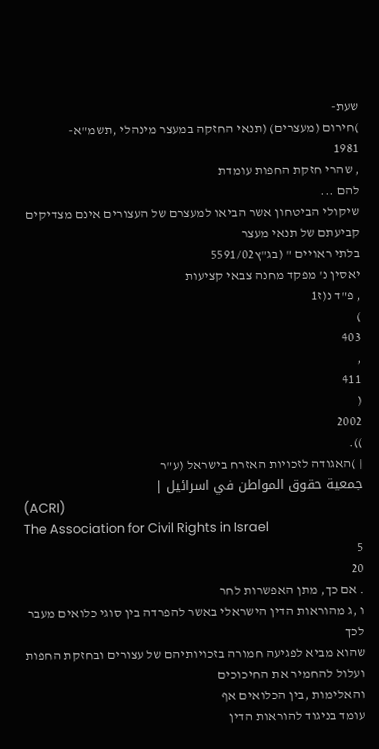שעת-
)חירום (מעצרים) (תנאי החזקה במעצר מינהלי ,תשמ"א-
1981
, שהרי חזקת החפות עומדת
להם ...
שיקולי הביטחון אשר הביאו למעצרם של העצורים אינם מצדיקים קביעתם של תנאי מעצר
בלתי ראויים " (בג"ץ5591/02
יאסין נ' מפקד מחנה צבאי קציעות
, פ"ד נ(ז1
)
403
,
411
(
2002
)).
| )האגודה לזכויות האזרח בישראל (ע"ר
جمعية حقوق المواطن في اسرائيل |
(ACRI)
The Association for Civil Rights in Israel
5
20
. אם כך, מתן האפשרות לחר
ו ,ג מהוראות הדין הישראלי באשר להפרדה בין סוגי כלואים מעבר לכך
שהוא מביא לפגיעה חמורה בזכויותיהם של עצורים ובחזקת החפות ועלול להחמיר את החיכוכים
והאלימות ,בין הכלואים אף
עומד בניגוד להוראות הדין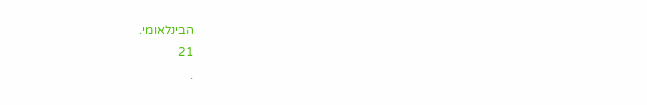הבינלאומי.
21
.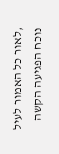,לאור כל האמור לעיל
נוכח הפגיעה הקשה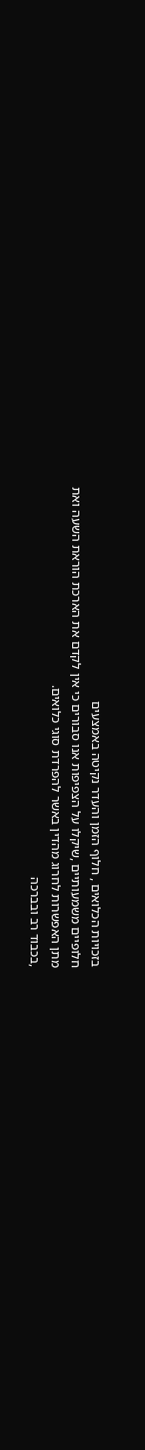בזכויות הכלואים , חלוף הזמן והעדר נקיטה באמצעים
חלופיים משמעותיים ,שיקלו על הצפיפות אנו סבורים כי אין לקדם את הארכת הוראת השעה ואת
מתן האפשרות לחרוג מהדין באשר להפרדת סוגי כלואים.
,בכבוד רב ובברכה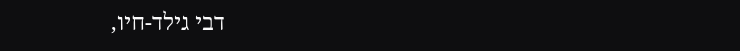דבי גילד-חיו,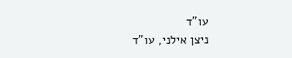עו"ד
ניצן אילני, עו"ד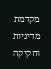מקדמת מדיניות וחקיקה